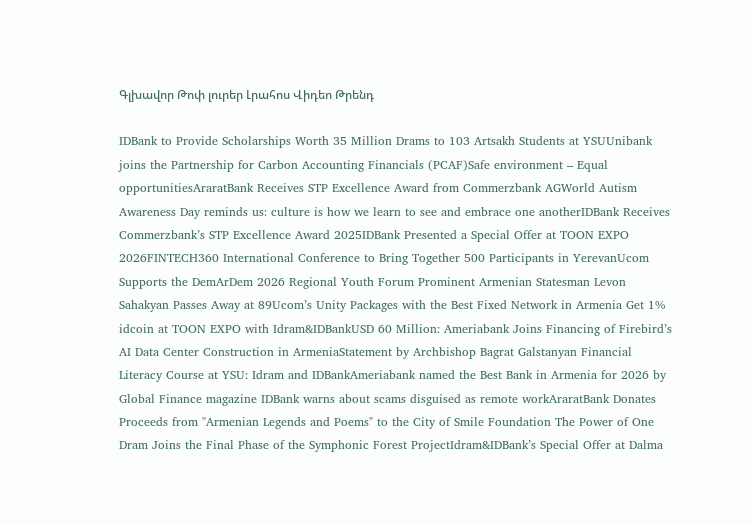Գլխավոր Թոփ լուրեր Լրահոս Վիդեո Թրենդ

IDBank to Provide Scholarships Worth 35 Million Drams to 103 Artsakh Students at YSUUnibank joins the Partnership for Carbon Accounting Financials (PCAF)Safe environment – Equal opportunitiesAraratBank Receives STP Excellence Award from Commerzbank AGWorld Autism Awareness Day reminds us: culture is how we learn to see and embrace one anotherIDBank Receives Commerzbank’s STP Excellence Award 2025IDBank Presented a Special Offer at TOON EXPO 2026FINTECH360 International Conference to Bring Together 500 Participants in YerevanUcom Supports the DemArDem 2026 Regional Youth Forum Prominent Armenian Statesman Levon Sahakyan Passes Away at 89Ucom’s Unity Packages with the Best Fixed Network in Armenia Get 1% idcoin at TOON EXPO with Idram&IDBankUSD 60 Million: Ameriabank Joins Financing of Firebird’s AI Data Center Construction in ArmeniaStatement by Archbishop Bagrat Galstanyan Financial Literacy Course at YSU: Idram and IDBankAmeriabank named the Best Bank in Armenia for 2026 by Global Finance magazine IDBank warns about scams disguised as remote workAraratBank Donates Proceeds from "Armenian Legends and Poems" to the City of Smile Foundation The Power of One Dram Joins the Final Phase of the Symphonic Forest ProjectIdram&IDBank’s Special Offer at Dalma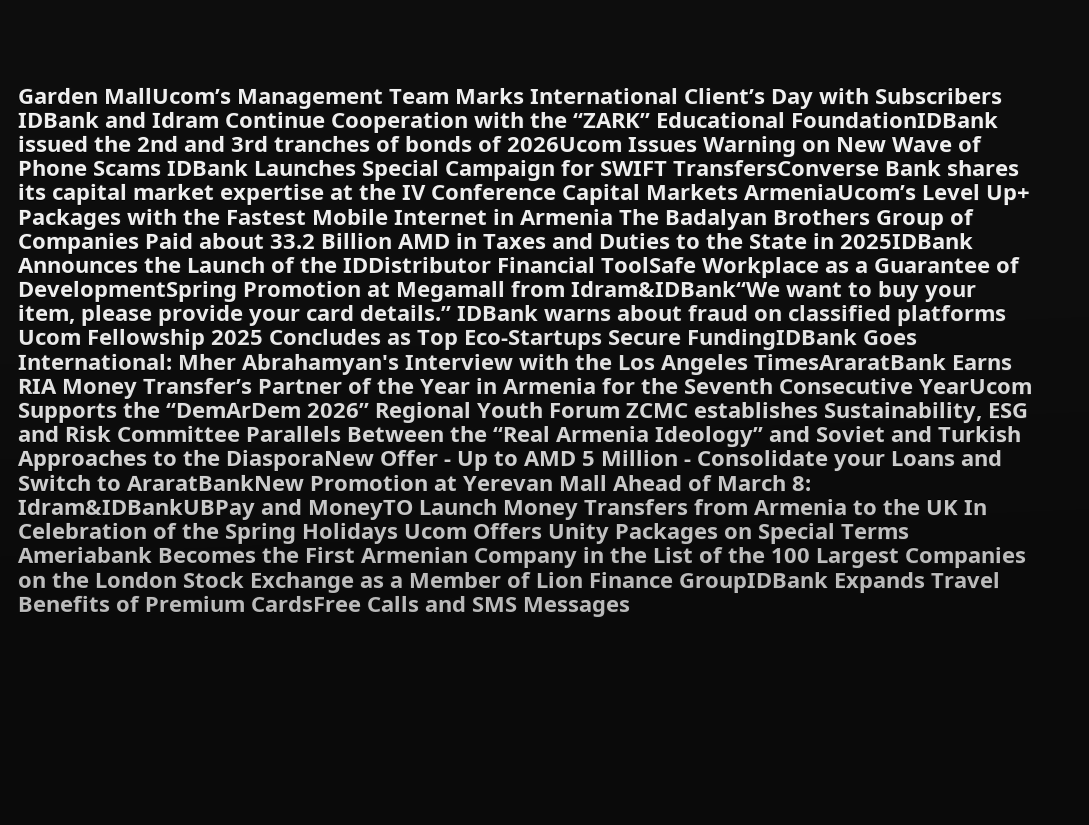Garden MallUcom’s Management Team Marks International Client’s Day with Subscribers IDBank and Idram Continue Cooperation with the “ZARK” Educational FoundationIDBank issued the 2nd and 3rd tranches of bonds of 2026Ucom Issues Warning on New Wave of Phone Scams IDBank Launches Special Campaign for SWIFT TransfersConverse Bank shares its capital market expertise at the IV Conference Capital Markets ArmeniaUcom’s Level Up+ Packages with the Fastest Mobile Internet in Armenia The Badalyan Brothers Group of Companies Paid about 33.2 Billion AMD in Taxes and Duties to the State in 2025IDBank Announces the Launch of the IDDistributor Financial ToolSafe Workplace as a Guarantee of DevelopmentSpring Promotion at Megamall from Idram&IDBank“We want to buy your item, please provide your card details.” IDBank warns about fraud on classified platforms Ucom Fellowship 2025 Concludes as Top Eco-Startups Secure FundingIDBank Goes International: Mher Abrahamyan's Interview with the Los Angeles TimesAraratBank Earns RIA Money Transfer’s Partner of the Year in Armenia for the Seventh Consecutive YearUcom Supports the “DemArDem 2026” Regional Youth Forum ZCMC еstablishes Sustainability, ESG and Risk Committee Parallels Between the “Real Armenia Ideology” and Soviet and Turkish Approaches to the DiasporaNew Offer - Up to AMD 5 Million - Consolidate your Loans and Switch to AraratBankNew Promotion at Yerevan Mall Ahead of March 8: Idram&IDBankUBPay and MoneyTO Launch Money Transfers from Armenia to the UK In Celebration of the Spring Holidays Ucom Offers Unity Packages on Special Terms Ameriabank Becomes the First Armenian Company in the List of the 100 Largest Companies on the London Stock Exchange as a Member of Lion Finance GroupIDBank Expands Travel Benefits of Premium CardsFree Calls and SMS Messages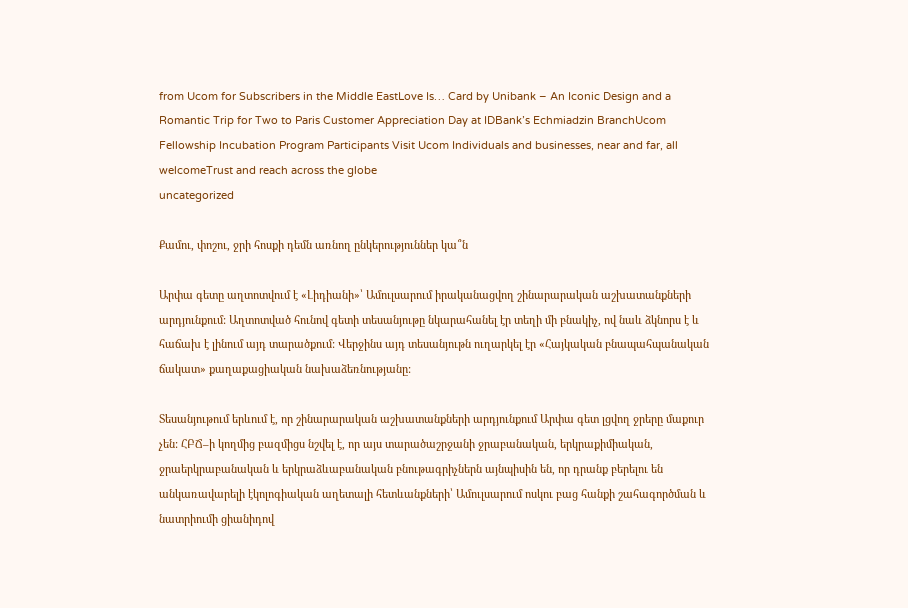from Ucom for Subscribers in the Middle EastLove Is… Card by Unibank – An Iconic Design and a Romantic Trip for Two to Paris Customer Appreciation Day at IDBank’s Echmiadzin BranchUcom Fellowship Incubation Program Participants Visit Ucom Individuals and businesses, near and far, all welcomeTrust and reach across the globe
uncategorized

Քամու, փոշու, ջրի հոսքի դեմն առնող ընկերություններ կա՞ն

Արփա գետը աղտոտվում է «Լիդիանի»՝ Ամուլսարում իրականացվող շինարարական աշխատանքների արդյունքում: Աղտոտված հունով գետի տեսանյութը նկարահանել էր տեղի մի բնակիչ, ով նաև ձկնորս է և հաճախ է լինում այդ տարածքում: Վերջինս այդ տեսանյութն ուղարկել էր «Հայկական բնապահպանական ճակատ» քաղաքացիական նախաձեռնությանը:

Տեսանյութում երևում է, որ շինարարական աշխատանքների արդյունքում Արփա գետ լցվող ջրերը մաքուր չեն: ՀԲՃ–ի կողմից բազմիցս նշվել է, որ այս տարածաշրջանի ջրաբանական, երկրաքիմիական, ջրաերկրաբանական և երկրաձևաբանական բնութագրիչներն այնպիսին են, որ դրանք բերելու են անկառավարելի էկոլոգիական աղետալի հետևանքների՝ Ամուլսարում ոսկու բաց հանքի շահագործման և նատրիումի ցիանիդով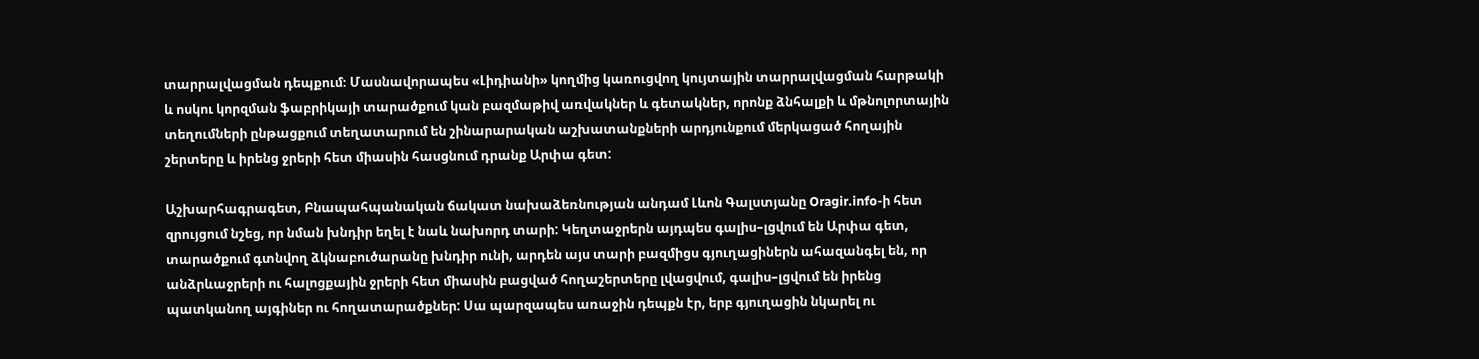տարրալվացման դեպքում։ Մասնավորապես «Լիդիանի» կողմից կառուցվող կույտային տարրալվացման հարթակի և ոսկու կորզման ֆաբրիկայի տարածքում կան բազմաթիվ առվակներ և գետակներ, որոնք ձնհալքի և մթնոլորտային տեղումների ընթացքում տեղատարում են շինարարական աշխատանքների արդյունքում մերկացած հողային շերտերը և իրենց ջրերի հետ միասին հասցնում դրանք Արփա գետ:

Աշխարհագրագետ, Բնապահպանական ճակատ նախաձեռնության անդամ Լևոն Գալստյանը Oragir.info-ի հետ զրույցում նշեց, որ նման խնդիր եղել է նաև նախորդ տարի: Կեղտաջրերն այդպես գալիս–լցվում են Արփա գետ, տարածքում գտնվող ձկնաբուծարանը խնդիր ունի, արդեն այս տարի բազմիցս գյուղացիներն ահազանգել են, որ անձրևաջրերի ու հալոցքային ջրերի հետ միասին բացված հողաշերտերը լվացվում, գալիս–լցվում են իրենց պատկանող այգիներ ու հողատարածքներ: Սա պարզապես առաջին դեպքն էր, երբ գյուղացին նկարել ու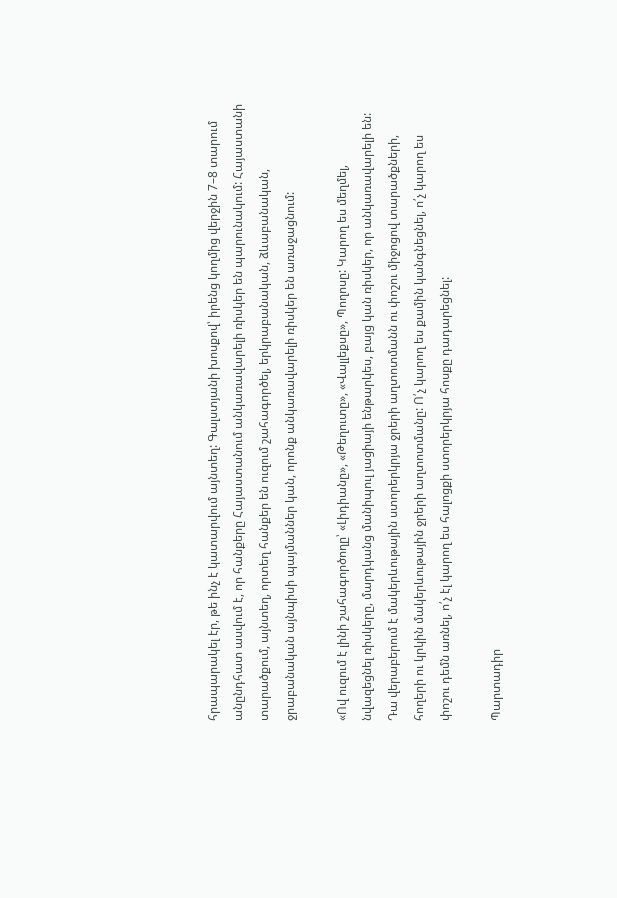հրապարակել էր, թե ինչ է կատարվում այնտեղ: Գալստյանի խոսքով՝ իրենց կողմից վերջին 7–8 տարում անընդհատ ասվում է, որ հանքերը Հայաստանում անկառավարելի ռիսկեր են պարունակում: Հայաստանի տարածքում, այնտեղ, որտեղ հանքեր են ուզում շահագործել, երկրաբանական, ձևաբանական, ջրաբանական այնպիսի պայմաններ կան, որոնք անկառավարելի ռիսկեր են առաջացնում:

«Ով ուզում է լինի շահագործողը՝ «Լիդիանը», «Թեղուտը», «Վալլեքսը», Պողոսը: Կարող ես մեղմել, նվազեցնել ռիսկերը, մարդկանց մանիպուլ յացիայի ենթարկես, բայց կան ռիսկեր, որ անկառավարելի են: Դա վերաբերում է մակերևութային ստորերկրյա ջրերի աղտոտմանն ու փոշու միջոցով տարածքների, հողերի ու կրկին մակերևութային ջրերի աղտոտմանը: Ո՛չ կարող ես քամին կանգնեցնել, ո՛չ կարող ես փոշու դեմն առնել, ո՛չ էլ կարող ես հալոցքի ստորերկրյա հոսքը դադարեցնել:

Պարտադիր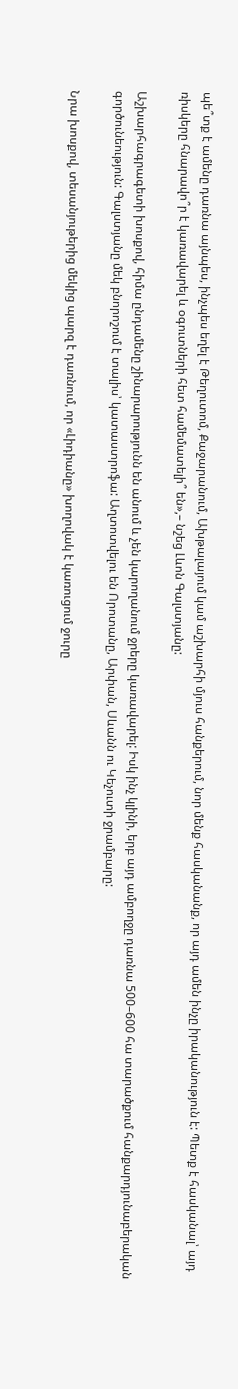պե՞տք է ամենը դառնա այնպես, ինչպես եղել է Թեղուտոմ, Քաջարանում, Ախթալայում կամ աշխարհի մյուս հանքերում, նոր մենք հասկանանք, որ այդ ամեն ինչը իրականություն է: Պետք է հասկանալ՝ այդ ռիսկերը հնարավո՞ր է կառավարել և օգուտների հետ համեմատելի՞ են»,– նշեց Լևոն Գալստյանը:

Աշխարհագրագետի խոսքով, հիմա ընդամենը շինարարությունն են անում և չեն կարողանում ջրերը կառավարել: Իսկ ինչ կլինի, երբ այդ ամբողջը դառնա 500–600 հա տարածքում հանքարդյունաբերական գործունեություն: Գալստյանը մեկ բնորոշում է տալիս՝ կատաստրոֆա: Աղտոտվելու են Որոտանը, Արփան, Սևանն ու Կեչուտի ջրամբարը:

Նրա խոսքով, տեսանյութերից մեկից պարզ է դառնում, որ «Լիդիանը» խողովակ է կառուցում ջուրը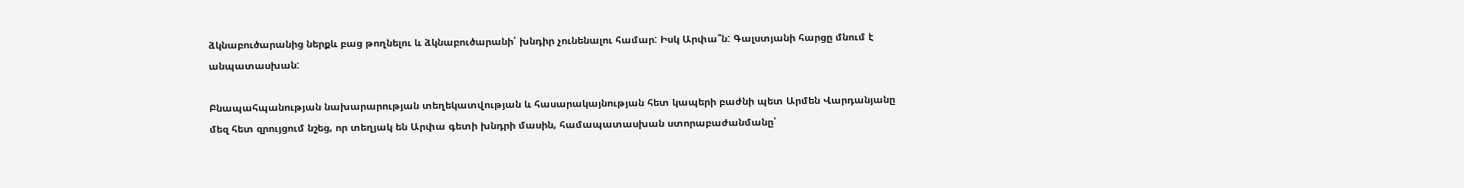ձկնաբուծարանից ներքև բաց թողնելու և ձկնաբուծարանի՝ խնդիր չունենալու համար: Իսկ Արփա՞ն: Գալստյանի հարցը մնում է անպատասխան:

Բնապահպանության նախարարության տեղեկատվության և հասարակայնության հետ կապերի բաժնի պետ Արմեն Վարդանյանը մեզ հետ զրույցում նշեց, որ տեղյակ են Արփա գետի խնդրի մասին, համապատասխան ստորաբաժանմանը՝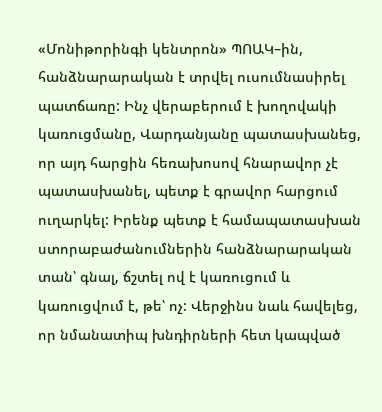«Մոնիթորինգի կենտրոն» ՊՈԱԿ–ին, հանձնարարական է տրվել ուսումնասիրել պատճառը: Ինչ վերաբերում է խողովակի կառուցմանը, Վարդանյանը պատասխանեց, որ այդ հարցին հեռախոսով հնարավոր չէ պատասխանել, պետք է գրավոր հարցում ուղարկել: Իրենք պետք է համապատասխան ստորաբաժանումներին հանձնարարական տան՝ գնալ, ճշտել ով է կառուցում և կառուցվում է, թե՝ ոչ: Վերջինս նաև հավելեց, որ նմանատիպ խնդիրների հետ կապված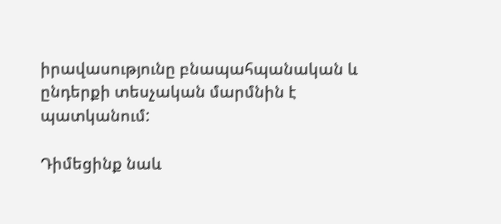իրավասությունը բնապահպանական և ընդերքի տեսչական մարմնին է պատկանում:

Դիմեցինք նաև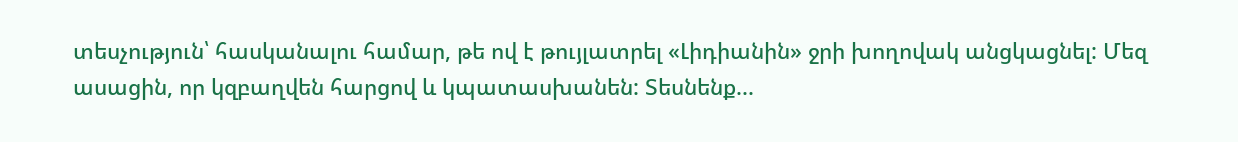տեսչություն՝ հասկանալու համար, թե ով է թույլատրել «Լիդիանին» ջրի խողովակ անցկացնել: Մեզ ասացին, որ կզբաղվեն հարցով և կպատասխանեն: Տեսնենք...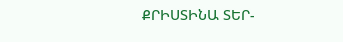ՔՐԻՍՏԻՆԱ ՏԵՐ-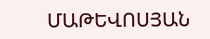ՄԱԹԵՎՈՍՅԱՆ